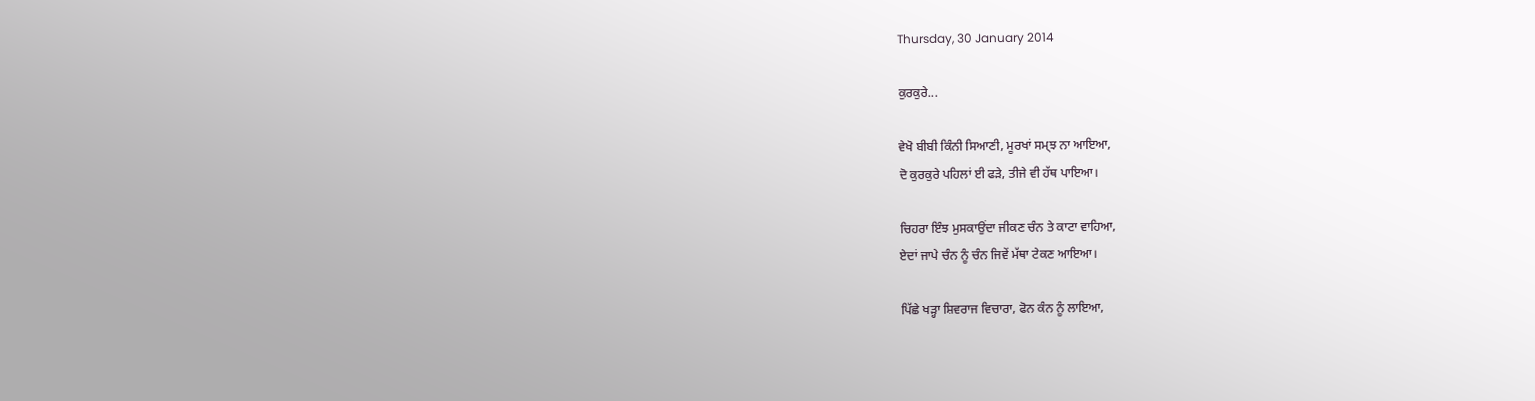Thursday, 30 January 2014

ਕੁਰਕੁਰੇ...

ਵੇਖੋ ਬੀਬੀ ਕਿੰਨੀ ਸਿਆਣੀ, ਮੂਰਖਾਂ ਸਮ੍ਝ ਨਾ ਆਇਆ,
ਦੋ ਕੁਰਕੁਰੇ ਪਹਿਲਾਂ ਈ ਫੜੇ, ਤੀਜੇ ਵੀ ਹੱਥ ਪਾਇਆ।

ਚਿਹਰਾ ਇੰਝ ਮੁਸਕਾਉਂਦਾ ਜੀਕਣ ਚੰਨ ਤੇ ਕਾਟਾ ਵਾਹਿਆ,
ਏਦਾਂ ਜਾਪੇ ਚੰਨ ਨੂੰ ਚੰਨ ਜਿਵੇਂ ਮੱਥਾ ਟੇਕਣ ਆਇਆ।

ਪਿੱਛੇ ਖੜ੍ਹਾ ਸ਼ਿਵਰਾਜ ਵਿਚਾਰਾ, ਫੋਨ ਕੰਨ ਨੂੰ ਲਾਇਆ,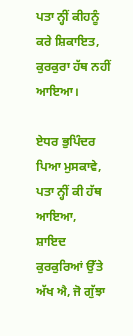ਪਤਾ ਨ੍ਹੀਂ ਕੀਹਨੂੰ ਕਰੇ ਸ਼ਿਕਾਇਤ, ਕੁਰਕੁਰਾ ਹੱਥ ਨਹੀਂ ਆਇਆ।

ਏਧਰ ਭੁਪਿੰਦਰ ਪਿਆ ਮੁਸਕਾਵੇ, ਪਤਾ ਨ੍ਹੀਂ ਕੀ ਹੱਥ ਆਇਆ,
ਸ਼ਾਇਦ ਕੁਰਕੁਰਿਆਂ ਉੱਤੇ ਅੱਖ ਐ, ਜੋ ਗੁੱਝਾ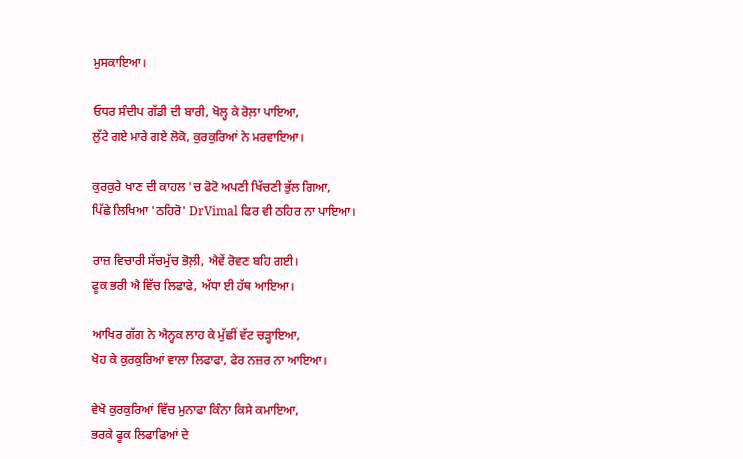ਮੁਸਕਾਇਆ।

ਓਧਰ ਸੰਦੀਪ ਗੱਡੀ ਦੀ ਬਾਰੀ, ਖੋਲ੍ਹ ਕੇ ਰੋਲ਼ਾ ਪਾਇਆ,
ਲੁੱਟੇ ਗਏ ਮਾਰੇ ਗਏ ਲੋਕੋ, ਕੁਰਕੁਰਿਆਂ ਨੇ ਮਰਵਾਇਆ।

ਕੁਰਕੁਰੇ ਖਾਣ ਦੀ ਕਾਹਲ 'ਚ ਫੋਟੋ ਅਪਣੀ ਖਿੱਚਣੀ ਭੁੱਲ ਗਿਆ,
ਪਿੱਛੇ ਲਿਖਿਆ 'ਠਹਿਰੋ' DrVimal ਫਿਰ ਵੀ ਠਹਿਰ ਨਾ ਪਾਇਆ।

ਰਾਜ਼ ਵਿਚਾਰੀ ਸੱਚਮੁੱਚ ਭੋਲ਼ੀ, ਐਵੇਂ ਰੋਵਣ ਬਹਿ ਗਈ।
ਫੂਕ ਭਰੀ ਐ ਵਿੱਚ ਲਿਫਾਫੇ, ਅੱਧਾ ਈ ਹੱਥ ਆਇਆ।

ਆਖਿਰ ਗੱਗ ਨੇ ਐਨ੍ਹਕ ਲਾਹ ਕੇ ਮੁੱਛੀਂ ਵੱਟ ਚੜ੍ਹਾਇਆ,
ਖੋਹ ਕੇ ਕੁਰਕੁਰਿਆਂ ਵਾਲਾ ਲਿਫਾਫਾ, ਫੇਰ ਨਜ਼ਰ ਨਾ ਆਇਆ।

ਵੇਖੋ ਕੁਰਕੁਰਿਆਂ ਵਿੱਚ ਮੁਨਾਫਾ ਕਿੰਨਾ ਕਿਸੇ ਕਮਾਇਆ,
ਭਰਕੇ ਫੂਕ ਲਿਫਾਫਿਆਂ ਦੇ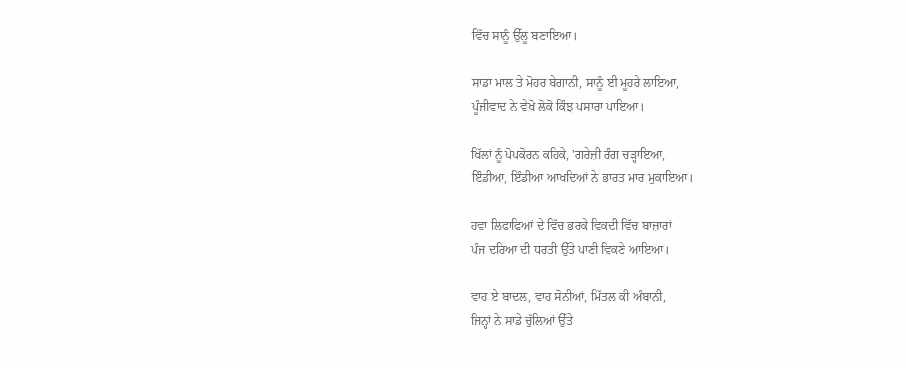ਵਿੱਚ ਸਾਨੂੰ ਉੱਲੂ ਬਣਾਇਆ।

ਸਾਡਾ ਮਾਲ ਤੇ ਮੋਹਰ ਬੇਗਾਨੀ, ਸਾਨੂੰ ਈ ਮੂਹਰੇ ਲਾਇਆ,
ਪੂੰਜੀਵਾਦ ਨੇ ਵੇਖੋ ਲੋਕੋ ਕਿੰਝ ਪਸਾਰਾ ਪਾਇਆ।

ਖਿੱਲਾਂ ਨੂੰ ਪੋਪਕੋਰਨ ਕਹਿਕੇ, 'ਗਰੇਜ਼ੀ ਰੰਗ ਚੜ੍ਹਾਇਆ,
ਇੰਡੀਆ, ਇੰਡੀਆ ਆਖਦਿਆਂ ਨੇ ਭਾਰਤ ਮਾਰ ਮੁਕਾਇਆ।

ਹਵਾ ਲਿਫਾਫਿਆਂ ਦੇ ਵਿੱਚ ਭਰਕੇ ਵਿਕਦੀ ਵਿੱਚ ਬਾਜ਼ਾਰਾਂ
ਪੰਜ ਦਰਿਆ ਦੀ ਧਰਤੀ ਉੱਤੇ ਪਾਣੀ ਵਿਕਣੇ ਆਇਆ।

ਵਾਹ ਏ ਬਾਦਲ, ਵਾਹ ਸੋਨੀਆਂ, ਮਿੱਤਲ ਕੀ ਅੰਬਾਨੀ,
ਜਿਨ੍ਹਾਂ ਨੇ ਸਾਡੇ ਚੁੱਲਿਆਂ ਉੱਤੇ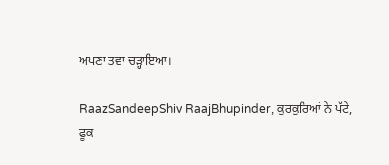ਅਪਣਾ ਤਵਾ ਚੜ੍ਹਾਇਆ।

RaazSandeepShiv RaajBhupinder, ਕੁਰਕੁਰਿਆਂ ਨੇ ਪੱਟੇ,
ਫੂਕ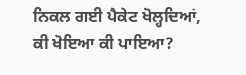ਨਿਕਲ ਗਈ ਪੈਕੇਟ ਖੋਲ੍ਹਦਿਆਂ, ਕੀ ਖੋਇਆ ਕੀ ਪਾਇਆ?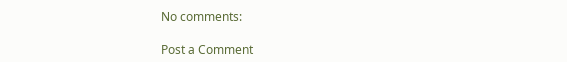No comments:

Post a Comment